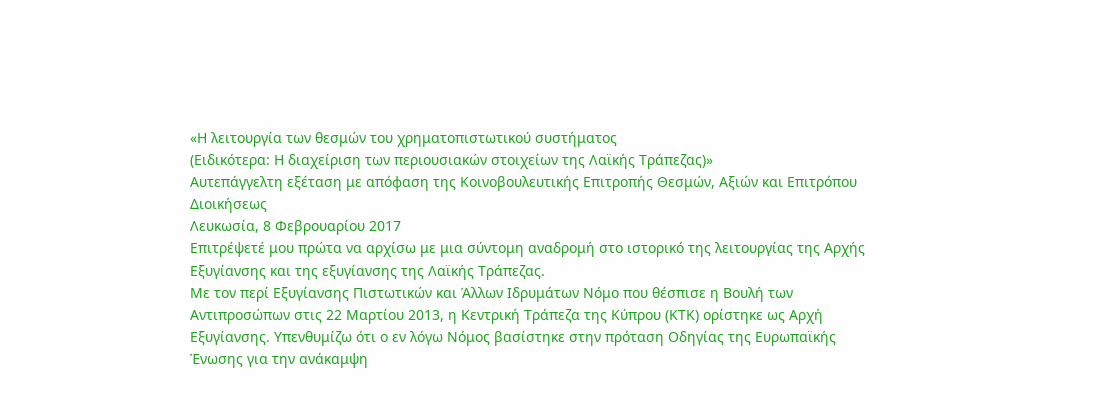«Η λειτουργία των θεσμών του χρηματοπιστωτικού συστήματος
(Ειδικότερα: Η διαχείριση των περιουσιακών στοιχείων της Λαϊκής Τράπεζας)»
Αυτεπάγγελτη εξέταση με απόφαση της Κοινοβουλευτικής Επιτροπής Θεσμών, Αξιών και Επιτρόπου Διοικήσεως
Λευκωσία, 8 Φεβρουαρίου 2017
Επιτρέψετέ μου πρώτα να αρχίσω με μια σύντομη αναδρομή στο ιστορικό της λειτουργίας της Αρχής Εξυγίανσης και της εξυγίανσης της Λαϊκής Τράπεζας.
Με τον περί Εξυγίανσης Πιστωτικών και Άλλων Ιδρυμάτων Νόμο που θέσπισε η Βουλή των Αντιπροσώπων στις 22 Μαρτίου 2013, η Κεντρική Τράπεζα της Κύπρου (ΚΤΚ) ορίστηκε ως Αρχή Εξυγίανσης. Υπενθυμίζω ότι ο εν λόγω Νόμος βασίστηκε στην πρόταση Οδηγίας της Ευρωπαϊκής Ένωσης για την ανάκαμψη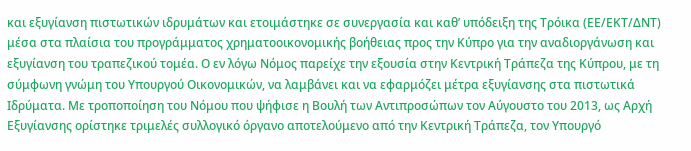και εξυγίανση πιστωτικών ιδρυμάτων και ετοιμάστηκε σε συνεργασία και καθ’ υπόδειξη της Τρόικα (ΕΕ/ΕΚΤ/ΔΝΤ) μέσα στα πλαίσια του προγράμματος χρηματοοικονομικής βοήθειας προς την Κύπρο για την αναδιοργάνωση και εξυγίανση του τραπεζικού τομέα. Ο εν λόγω Νόμος παρείχε την εξουσία στην Κεντρική Τράπεζα της Κύπρου, με τη σύμφωνη γνώμη του Υπουργού Οικονομικών, να λαμβάνει και να εφαρμόζει μέτρα εξυγίανσης στα πιστωτικά Ιδρύματα. Με τροποποίηση του Νόμου που ψήφισε η Βουλή των Αντιπροσώπων τον Αύγουστο του 2013, ως Αρχή Εξυγίανσης ορίστηκε τριμελές συλλογικό όργανο αποτελούμενο από την Κεντρική Τράπεζα, τον Υπουργό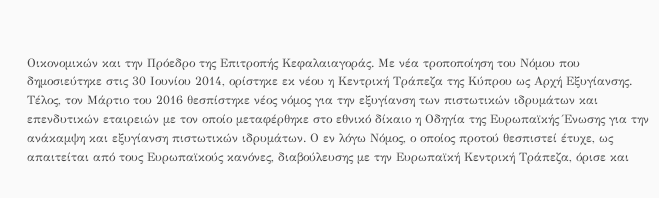Οικονομικών και την Πρόεδρο της Επιτροπής Κεφαλαιαγοράς. Με νέα τροποποίηση του Νόμου που δημοσιεύτηκε στις 30 Ιουνίου 2014, ορίστηκε εκ νέου η Κεντρική Τράπεζα της Κύπρου ως Αρχή Εξυγίανσης. Τέλος, τον Μάρτιο του 2016 θεσπίστηκε νέος νόμος για την εξυγίανση των πιστωτικών ιδρυμάτων και επενδυτικών εταιρειών με τον οποίο μεταφέρθηκε στο εθνικό δίκαιο η Οδηγία της Ευρωπαϊκής Ένωσης για την ανάκαμψη και εξυγίανση πιστωτικών ιδρυμάτων. Ο εν λόγω Νόμος, ο οποίος προτού θεσπιστεί έτυχε, ως απαιτείται από τους Ευρωπαϊκούς κανόνες, διαβούλευσης με την Ευρωπαϊκή Κεντρική Τράπεζα, όρισε και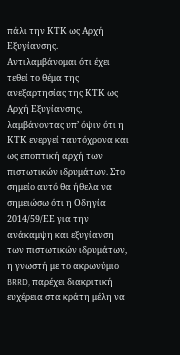πάλι την ΚΤΚ ως Αρχή Εξυγίανσης.
Αντιλαμβάνομαι ότι έχει τεθεί το θέμα της ανεξαρτησίας της ΚΤΚ ως Αρχή Εξυγίανσης, λαμβάνοντας υπ’ όψιν ότι η ΚΤΚ ενεργεί ταυτόχρονα και ως εποπτική αρχή των πιστωτικών ιδρυμάτων. Στο σημείο αυτό θα ήθελα να σημειώσω ότι η Οδηγία 2014/59/ΕΕ για την ανάκαμψη και εξυγίανση των πιστωτικών ιδρυμάτων, η γνωστή με το ακρωνύμιο BRRD, παρέχει διακριτική ευχέρεια στα κράτη μέλη να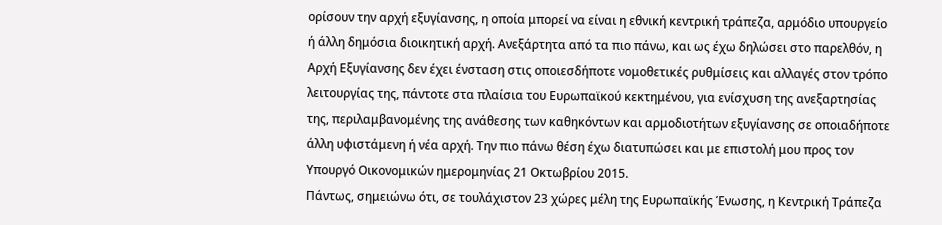ορίσουν την αρχή εξυγίανσης, η οποία μπορεί να είναι η εθνική κεντρική τράπεζα, αρμόδιο υπουργείο ή άλλη δημόσια διοικητική αρχή. Ανεξάρτητα από τα πιο πάνω, και ως έχω δηλώσει στο παρελθόν, η Αρχή Εξυγίανσης δεν έχει ένσταση στις οποιεσδήποτε νομοθετικές ρυθμίσεις και αλλαγές στον τρόπο λειτουργίας της, πάντοτε στα πλαίσια του Ευρωπαϊκού κεκτημένου, για ενίσχυση της ανεξαρτησίας της, περιλαμβανομένης της ανάθεσης των καθηκόντων και αρμοδιοτήτων εξυγίανσης σε οποιαδήποτε άλλη υφιστάμενη ή νέα αρχή. Την πιο πάνω θέση έχω διατυπώσει και με επιστολή μου προς τον Υπουργό Οικονομικών ημερομηνίας 21 Οκτωβρίου 2015.
Πάντως, σημειώνω ότι, σε τουλάχιστον 23 χώρες μέλη της Ευρωπαϊκής Ένωσης, η Κεντρική Τράπεζα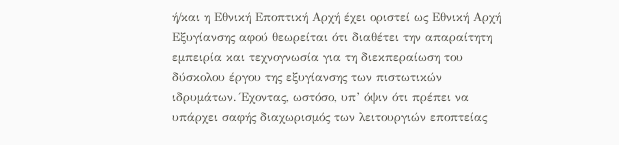ή/και η Εθνική Εποπτική Αρχή έχει οριστεί ως Εθνική Αρχή Εξυγίανσης αφού θεωρείται ότι διαθέτει την απαραίτητη εμπειρία και τεχνογνωσία για τη διεκπεραίωση του δύσκολου έργου της εξυγίανσης των πιστωτικών ιδρυμάτων. Έχοντας, ωστόσο, υπ’ όψιν ότι πρέπει να υπάρχει σαφής διαχωρισμός των λειτουργιών εποπτείας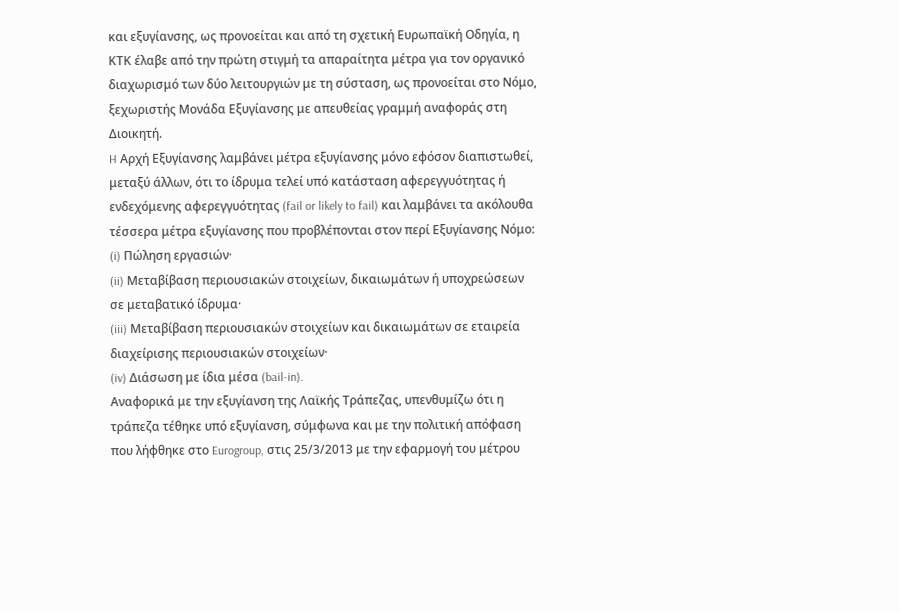και εξυγίανσης, ως προνοείται και από τη σχετική Ευρωπαϊκή Οδηγία, η ΚΤΚ έλαβε από την πρώτη στιγμή τα απαραίτητα μέτρα για τον οργανικό διαχωρισμό των δύο λειτουργιών με τη σύσταση, ως προνοείται στο Νόμο, ξεχωριστής Μονάδα Εξυγίανσης με απευθείας γραμμή αναφοράς στη Διοικητή.
H Αρχή Εξυγίανσης λαμβάνει μέτρα εξυγίανσης μόνο εφόσον διαπιστωθεί, μεταξύ άλλων, ότι το ίδρυμα τελεί υπό κατάσταση αφερεγγυότητας ή ενδεχόμενης αφερεγγυότητας (fail or likely to fail) και λαμβάνει τα ακόλουθα τέσσερα μέτρα εξυγίανσης που προβλέπονται στον περί Εξυγίανσης Νόμο:
(i) Πώληση εργασιών·
(ii) Μεταβίβαση περιουσιακών στοιχείων, δικαιωμάτων ή υποχρεώσεων σε μεταβατικό ίδρυμα·
(iii) Μεταβίβαση περιουσιακών στοιχείων και δικαιωμάτων σε εταιρεία διαχείρισης περιουσιακών στοιχείων·
(iv) Διάσωση με ίδια μέσα (bail-in).
Αναφορικά με την εξυγίανση της Λαϊκής Τράπεζας, υπενθυμίζω ότι η τράπεζα τέθηκε υπό εξυγίανση, σύμφωνα και με την πολιτική απόφαση που λήφθηκε στο Eurogroup, στις 25/3/2013 με την εφαρμογή του μέτρου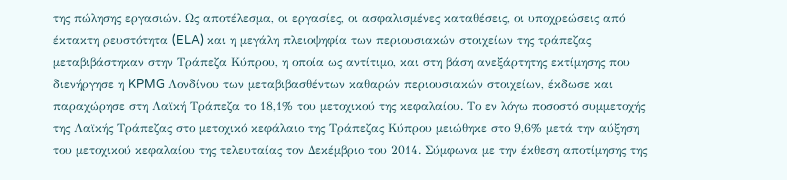της πώλησης εργασιών. Ως αποτέλεσμα, οι εργασίες, οι ασφαλισμένες καταθέσεις, οι υποχρεώσεις από έκτακτη ρευστότητα (ELA) και η μεγάλη πλειοψηφία των περιουσιακών στοιχείων της τράπεζας μεταβιβάστηκαν στην Τράπεζα Κύπρου, η οποία ως αντίτιμο, και στη βάση ανεξάρτητης εκτίμησης που διενήργησε η KPMG Λονδίνου των μεταβιβασθέντων καθαρών περιουσιακών στοιχείων, έκδωσε και παραχώρησε στη Λαϊκή Τράπεζα το 18,1% του μετοχικού της κεφαλαίου. Το εν λόγω ποσοστό συμμετοχής της Λαϊκής Τράπεζας στο μετοχικό κεφάλαιο της Τράπεζας Κύπρου μειώθηκε στο 9,6% μετά την αύξηση του μετοχικού κεφαλαίου της τελευταίας τον Δεκέμβριο του 2014. Σύμφωνα με την έκθεση αποτίμησης της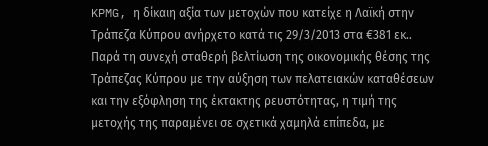KPMG, η δίκαιη αξία των μετοχών που κατείχε η Λαϊκή στην Τράπεζα Κύπρου ανήρχετο κατά τις 29/3/2013 στα €381 εκ.. Παρά τη συνεχή σταθερή βελτίωση της οικονομικής θέσης της Τράπεζας Κύπρου με την αύξηση των πελατειακών καταθέσεων και την εξόφληση της έκτακτης ρευστότητας, η τιμή της μετοχής της παραμένει σε σχετικά χαμηλά επίπεδα, με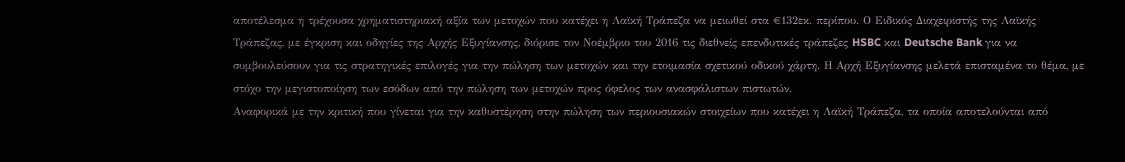αποτέλεσμα η τρέχουσα χρηματιστηριακή αξία των μετοχών που κατέχει η Λαϊκή Τράπεζα να μειωθεί στα €132εκ. περίπου. Ο Ειδικός Διαχειριστής της Λαϊκής Τράπεζας, με έγκριση και οδηγίες της Αρχής Εξυγίανσης, διόρισε τον Νοέμβριο του 2016 τις διεθνείς επενδυτικές τράπεζες HSBC και Deutsche Bank για να συμβουλεύσουν για τις στρατηγικές επιλογές για την πώληση των μετοχών και την ετοιμασία σχετικού οδικού χάρτη. Η Αρχή Εξυγίανσης μελετά επισταμένα το θέμα, με στόχο την μεγιστοποίηση των εσόδων από την πώληση των μετοχών προς όφελος των ανασφάλιστων πιστωτών.
Αναφορικά με την κριτική που γίνεται για την καθυστέρηση στην πώληση των περιουσιακών στοιχείων που κατέχει η Λαϊκή Τράπεζα, τα οποία αποτελούνται από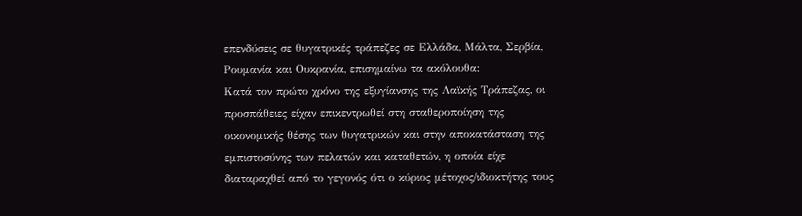επενδύσεις σε θυγατρικές τράπεζες σε Ελλάδα, Μάλτα, Σερβία, Ρουμανία και Ουκρανία, επισημαίνω τα ακόλουθα:
Κατά τον πρώτο χρόνο της εξυγίανσης της Λαϊκής Τράπεζας, οι προσπάθειες είχαν επικεντρωθεί στη σταθεροποίηση της οικονομικής θέσης των θυγατρικών και στην αποκατάσταση της εμπιστοσύνης των πελατών και καταθετών, η οποία είχε διαταραχθεί από το γεγονός ότι ο κύριος μέτοχος/ιδιοκτήτης τους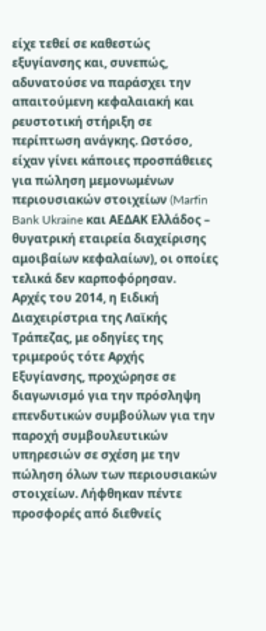είχε τεθεί σε καθεστώς εξυγίανσης και, συνεπώς, αδυνατούσε να παράσχει την απαιτούμενη κεφαλαιακή και ρευστοτική στήριξη σε περίπτωση ανάγκης. Ωστόσο, είχαν γίνει κάποιες προσπάθειες για πώληση μεμονωμένων περιουσιακών στοιχείων (Marfin Bank Ukraine και ΑΕΔΑΚ Ελλάδος – θυγατρική εταιρεία διαχείρισης αμοιβαίων κεφαλαίων), οι οποίες τελικά δεν καρποφόρησαν.
Αρχές του 2014, η Ειδική Διαχειρίστρια της Λαϊκής Τράπεζας, με οδηγίες της τριμερούς τότε Αρχής Εξυγίανσης, προχώρησε σε διαγωνισμό για την πρόσληψη επενδυτικών συμβούλων για την παροχή συμβουλευτικών υπηρεσιών σε σχέση με την πώληση όλων των περιουσιακών στοιχείων. Λήφθηκαν πέντε προσφορές από διεθνείς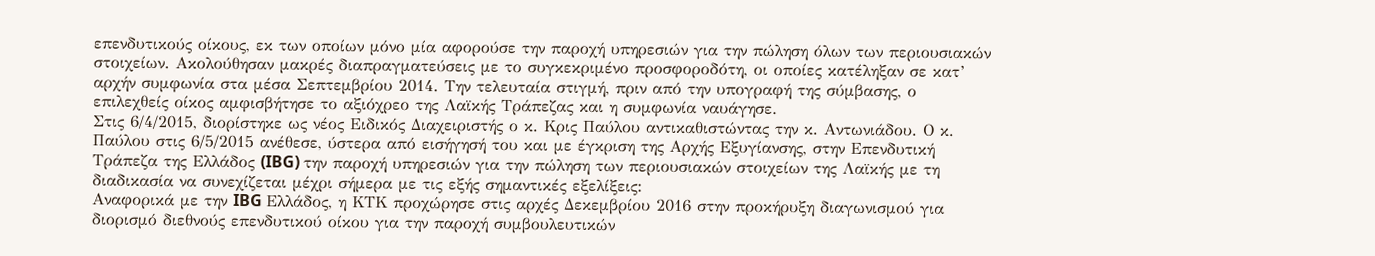επενδυτικούς οίκους, εκ των οποίων μόνο μία αφορούσε την παροχή υπηρεσιών για την πώληση όλων των περιουσιακών στοιχείων. Ακολούθησαν μακρές διαπραγματεύσεις με το συγκεκριμένο προσφοροδότη, οι οποίες κατέληξαν σε κατ’ αρχήν συμφωνία στα μέσα Σεπτεμβρίου 2014. Την τελευταία στιγμή, πριν από την υπογραφή της σύμβασης, ο επιλεχθείς οίκος αμφισβήτησε το αξιόχρεο της Λαϊκής Τράπεζας και η συμφωνία ναυάγησε.
Στις 6/4/2015, διορίστηκε ως νέος Ειδικός Διαχειριστής ο κ. Κρις Παύλου αντικαθιστώντας την κ. Αντωνιάδου. Ο κ. Παύλου στις 6/5/2015 ανέθεσε, ύστερα από εισήγησή του και με έγκριση της Αρχής Εξυγίανσης, στην Επενδυτική Τράπεζα της Ελλάδος (IBG) την παροχή υπηρεσιών για την πώληση των περιουσιακών στοιχείων της Λαϊκής με τη διαδικασία να συνεχίζεται μέχρι σήμερα με τις εξής σημαντικές εξελίξεις:
Αναφορικά με την IBG Ελλάδος, η ΚΤΚ προχώρησε στις αρχές Δεκεμβρίου 2016 στην προκήρυξη διαγωνισμού για διορισμό διεθνούς επενδυτικού οίκου για την παροχή συμβουλευτικών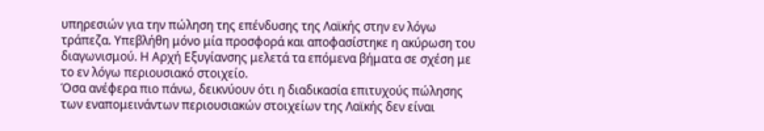υπηρεσιών για την πώληση της επένδυσης της Λαϊκής στην εν λόγω τράπεζα. Υπεβλήθη μόνο μία προσφορά και αποφασίστηκε η ακύρωση του διαγωνισμού. Η Αρχή Εξυγίανσης μελετά τα επόμενα βήματα σε σχέση με το εν λόγω περιουσιακό στοιχείο.
Όσα ανέφερα πιο πάνω, δεικνύουν ότι η διαδικασία επιτυχούς πώλησης των εναπομεινάντων περιουσιακών στοιχείων της Λαϊκής δεν είναι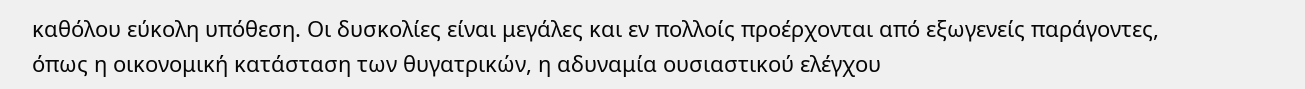καθόλου εύκολη υπόθεση. Οι δυσκολίες είναι μεγάλες και εν πολλοίς προέρχονται από εξωγενείς παράγοντες, όπως η οικονομική κατάσταση των θυγατρικών, η αδυναμία ουσιαστικού ελέγχου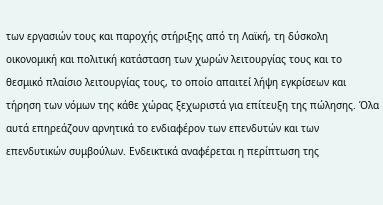των εργασιών τους και παροχής στήριξης από τη Λαϊκή, τη δύσκολη οικονομική και πολιτική κατάσταση των χωρών λειτουργίας τους και το θεσμικό πλαίσιο λειτουργίας τους, το οποίο απαιτεί λήψη εγκρίσεων και τήρηση των νόμων της κάθε χώρας ξεχωριστά για επίτευξη της πώλησης. Όλα αυτά επηρεάζουν αρνητικά το ενδιαφέρον των επενδυτών και των επενδυτικών συμβούλων. Ενδεικτικά αναφέρεται η περίπτωση της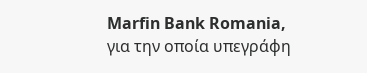Marfin Bank Romania, για την οποία υπεγράφη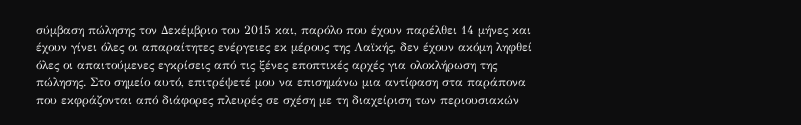σύμβαση πώλησης τον Δεκέμβριο του 2015 και, παρόλο που έχουν παρέλθει 14 μήνες και έχουν γίνει όλες οι απαραίτητες ενέργειες εκ μέρους της Λαϊκής, δεν έχουν ακόμη ληφθεί όλες οι απαιτούμενες εγκρίσεις από τις ξένες εποπτικές αρχές για ολοκλήρωση της πώλησης. Στο σημείο αυτό, επιτρέψετέ μου να επισημάνω μια αντίφαση στα παράπονα που εκφράζονται από διάφορες πλευρές σε σχέση με τη διαχείριση των περιουσιακών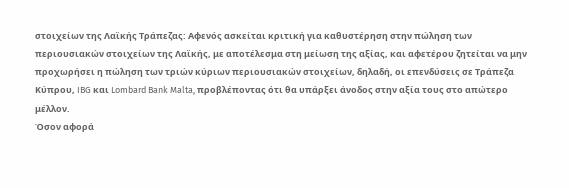στοιχείων της Λαϊκής Τράπεζας: Αφενός ασκείται κριτική για καθυστέρηση στην πώληση των περιουσιακών στοιχείων της Λαϊκής, με αποτέλεσμα στη μείωση της αξίας, και αφετέρου ζητείται να μην προχωρήσει η πώληση των τριών κύριων περιουσιακών στοιχείων, δηλαδή, οι επενδύσεις σε Τράπεζα Κύπρου, IBG και Lombard Bank Malta, προβλέποντας ότι θα υπάρξει άνοδος στην αξία τους στο απώτερο μέλλον.
Όσον αφορά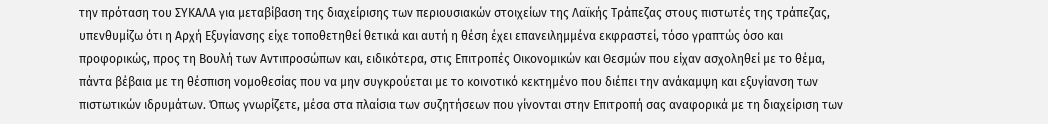την πρόταση του ΣΥΚΑΛΑ για μεταβίβαση της διαχείρισης των περιουσιακών στοιχείων της Λαϊκής Τράπεζας στους πιστωτές της τράπεζας, υπενθυμίζω ότι η Αρχή Εξυγίανσης είχε τοποθετηθεί θετικά και αυτή η θέση έχει επανειλημμένα εκφραστεί, τόσο γραπτώς όσο και προφορικώς, προς τη Βουλή των Αντιπροσώπων και, ειδικότερα, στις Επιτροπές Οικονομικών και Θεσμών που είχαν ασχοληθεί με το θέμα, πάντα βέβαια με τη θέσπιση νομοθεσίας που να μην συγκρούεται με το κοινοτικό κεκτημένο που διέπει την ανάκαμψη και εξυγίανση των πιστωτικών ιδρυμάτων. Όπως γνωρίζετε, μέσα στα πλαίσια των συζητήσεων που γίνονται στην Επιτροπή σας αναφορικά με τη διαχείριση των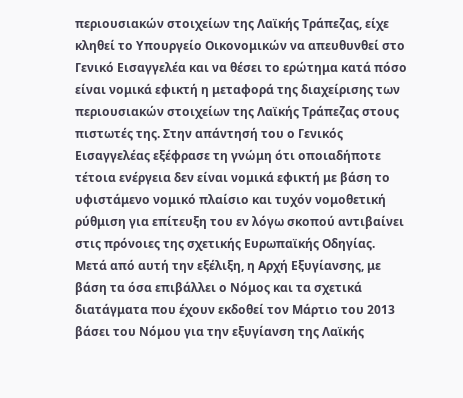περιουσιακών στοιχείων της Λαϊκής Τράπεζας, είχε κληθεί το Υπουργείο Οικονομικών να απευθυνθεί στο Γενικό Εισαγγελέα και να θέσει το ερώτημα κατά πόσο είναι νομικά εφικτή η μεταφορά της διαχείρισης των περιουσιακών στοιχείων της Λαϊκής Τράπεζας στους πιστωτές της. Στην απάντησή του ο Γενικός Εισαγγελέας εξέφρασε τη γνώμη ότι οποιαδήποτε τέτοια ενέργεια δεν είναι νομικά εφικτή με βάση το υφιστάμενο νομικό πλαίσιο και τυχόν νομοθετική ρύθμιση για επίτευξη του εν λόγω σκοπού αντιβαίνει στις πρόνοιες της σχετικής Ευρωπαϊκής Οδηγίας. Μετά από αυτή την εξέλιξη, η Αρχή Εξυγίανσης, με βάση τα όσα επιβάλλει ο Νόμος και τα σχετικά διατάγματα που έχουν εκδοθεί τον Μάρτιο του 2013 βάσει του Νόμου για την εξυγίανση της Λαϊκής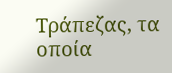Τράπεζας, τα οποία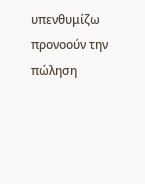υπενθυμίζω προνοούν την πώληση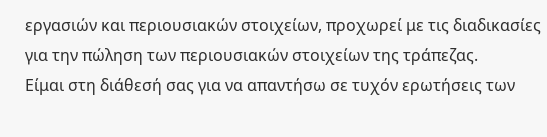εργασιών και περιουσιακών στοιχείων, προχωρεί με τις διαδικασίες για την πώληση των περιουσιακών στοιχείων της τράπεζας.
Είμαι στη διάθεσή σας για να απαντήσω σε τυχόν ερωτήσεις των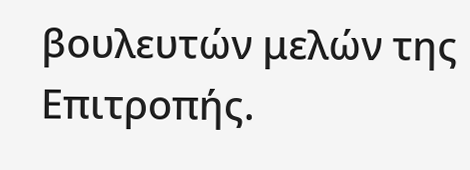βουλευτών μελών της Επιτροπής.